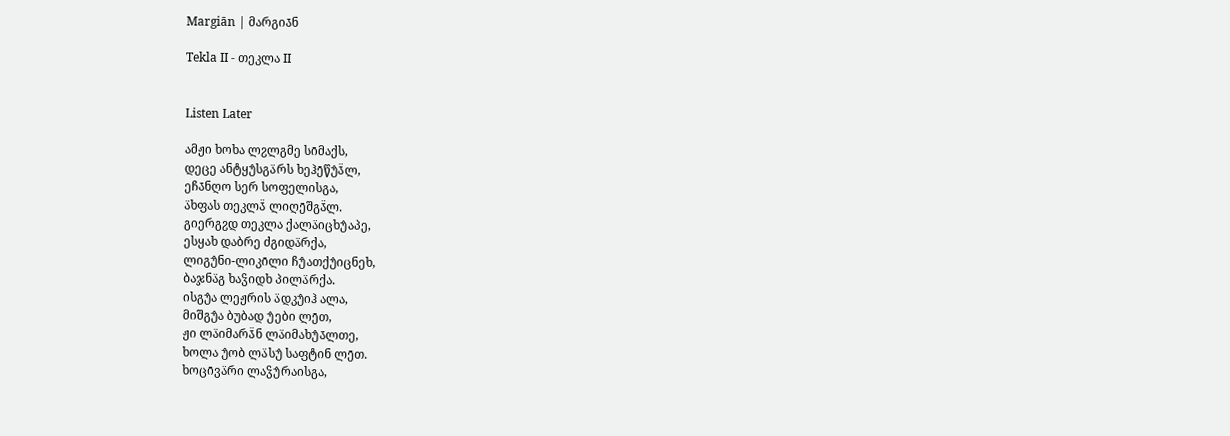Margiān | მარგია̄ნ

Tekla II - თეკლა II


Listen Later

ამჟი ხოხა ლჷლგმე სი̄მაქს,
დეცე ანტყუ̂სგა̈რს ხეჰე̄წუ̂ა̄̈ლ,
ეჩა̄ნღო სერ სოფელისგა,
ა̈ხფას თეკლა̄̈ ლიღე̄შგა̄̈ლ.
გიერგჷდ თეკლა ქალა̈იცხუ̂აპე,
ესყახ დაბრე ძგიდა̈რქა,
ლიგუ̂ნი-ლიკი̄ლი ჩუ̂ათქუ̂იცნეხ,
ბაჯნა̈გ ხაჴიდხ პილა̈რქა.
ისგუ̂ა ლეჟრის ა̈დკუ̂იჰ ალა,
მიშგუ̂ა ბუბად უ̂ები ლე̄თ,
ჟი ლა̈იმარა̄̈ნ ლა̈იმახუ̂ა̄ლთე,
ხოლა უ̂ობ ლა̈სუ̂ საფტინ ლე̄თ.
ხოცი̄ვა̈რი ლაჴუ̂რაისგა,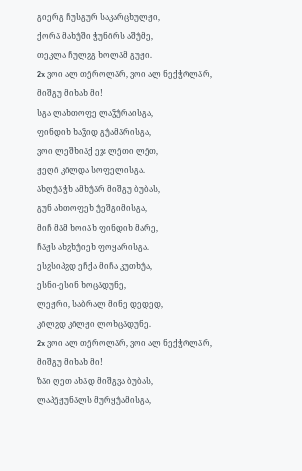გიერგ ჩუსგურ საკარცხულჟი,
ქორა̈ მახუ̂ში ჭუნი̄რს აშუ̂მე,
თეკლა ჩულჷგ ხოლა̄მ გუჟი.
2x ვოი ალ თე̄როლა̈რ, ვოი ალ ნექჭო̄ლა̈რ,
მიშგუ მიხახ მი!
სგა ლახთოფე ლაჴუ̂რაისგა,
ფინდიხ ხაჴიდ გუ̂ამა̈რისგა,
ვოი ლეშხია̄ქ ეჯ ლე̄თი ლე̄თ,
ჟეღი̄ კი̄ლდა სოფელისგა.
ა̈ხღუ̂ა̈ჭხ ამხუ̂ა̈რ მიშგუ ბუბას,
გუნ ახთოფეხ უ̂ეშგიმისგა,
მიჩ მა̄მ ხოია̈ხ ფინდიხ მარე,
ჩა̈ჟს ახჷხუ̂იეხ ფოყარისგა.
ესჷსიპჷდ ეჩქა მიჩა კუთხუ̂ა,
ესნი-ესინ ხოცა̄დუნე,
ლეჟრი, საბრალ მინე დედედ,
კი̄ლჷდ კი̄ლჟი ლოხცა̄დუნე.
2x ვოი ალ თე̄როლა̈რ, ვოი ალ ნექჭო̄ლა̈რ,
მიშგუ მიხახ მი!
ზა̈ი ღეთ ახა̄დ მიშგვა ბუბას,
ლაპე̄ჟუნა̄ლს მურყუ̂ამისგა,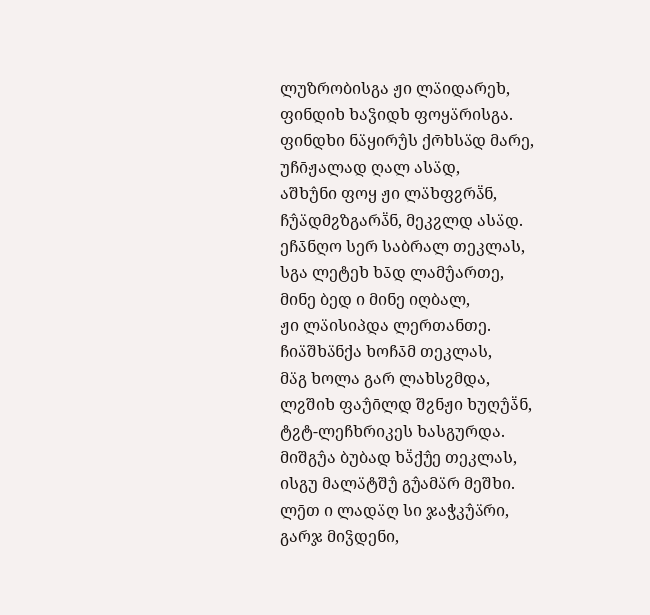ლუზრობისგა ჟი ლა̈იდარეხ,
ფინდიხ ხაჴიდხ ფოყა̈რისგა.
ფინდხი ნა̈ყირუ̂ს ქო̄ხსა̈დ მარე,
უჩი̄ჟალად ღალ ასა̈დ,
აშხუ̂ნი ფოყ ჟი ლა̈ხფჷრა̄̈ნ,
ჩუ̂ა̈დმჷზგარა̄̈ნ, მეკჷლდ ასა̈დ.
ეჩა̄ნღო სერ საბრალ თეკლას,
სგა ლეტეხ ხა̄დ ლამუ̂ართე,
მინე ბედ ი მინე იღბალ,
ჟი ლა̈ისიპდა ლერთანთე.
ჩია̈შხა̈ნქა ხოჩა̄მ თეკლას,
მა̈გ ხოლა გარ ლახსჷმდა,
ლჷშიხ ფაუ̂ი̄ლდ შჷნჟი ხუღუ̂ა̄̈ნ,
ტჷტ-ლეჩხრიკეს ხასგურდა.
მიშგუ̂ა ბუბად ხა̄̈ქუ̂ე თეკლას,
ისგუ მალა̈ტშუ̂ გუ̂ამა̈რ მეშხი.
ლე̄თ ი ლადა̈ღ სი ჯაჭკუ̂ა̈რი,
გარჯ მიჴდენი,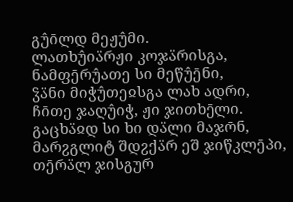გუ̂ი̄ლდ მეჟუ̂მი.
ლათხუ̂ია̈რჟი კოჯა̈რისგა,
ნამფე̄რუ̂ათე სი მეწუ̂ე̄ნი,
ჴა̈ნი მიჭუ̂თეჲსგა ლახ ადრი,
ჩი̄თე ჯაღუ̂იჭ, ჟი ჯითხე̄ლი.
გაცხა̈ჲდ სი ხი და̈ლი მაჯო̄ნ,
მარჷგლიტ შდჷქა̈რ ეშ ჯიწკლე̄პი,
თე̄რა̈ლ ჯისგურ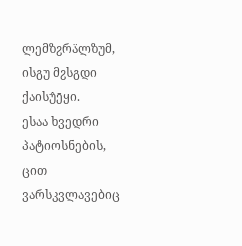ლემზჷრა̈ლზუმ,
ისგუ მჷსგდი ქაისუ̂ე̄ყი.
ესაა ხვედრი პატიოსნების,
ცით ვარსკვლავებიც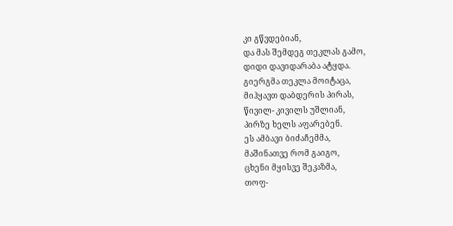კი გწვდებიან,
და მას შემდეგ თეკლას გამო,
დიდი დავიდარაბა ატყდა.
გიერგმა თეკლა მოიტაცა,
მიჰყავთ დაბდერის პირას,
წივილ- კივილს უშლიან,
პირზე ხელს აფარებენ.
ეს ამბავი ბიძაჩემმა,
მაშინათვე რომ გაიგო,
ცხენი მყისვე შეკაზმა,
თოფ-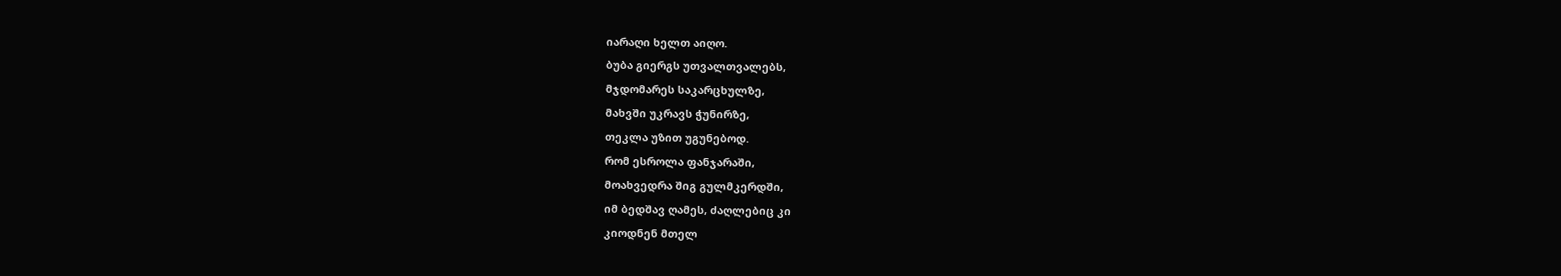იარაღი ხელთ აიღო.
ბუბა გიერგს უთვალთვალებს,
მჯდომარეს საკარცხულზე,
მახვში უკრავს ჭუნირზე,
თეკლა უზით უგუნებოდ.
რომ ესროლა ფანჯარაში,
მოახვედრა შიგ გულმკერდში,
იმ ბედშავ ღამეს, ძაღლებიც კი
კიოდნენ მთელ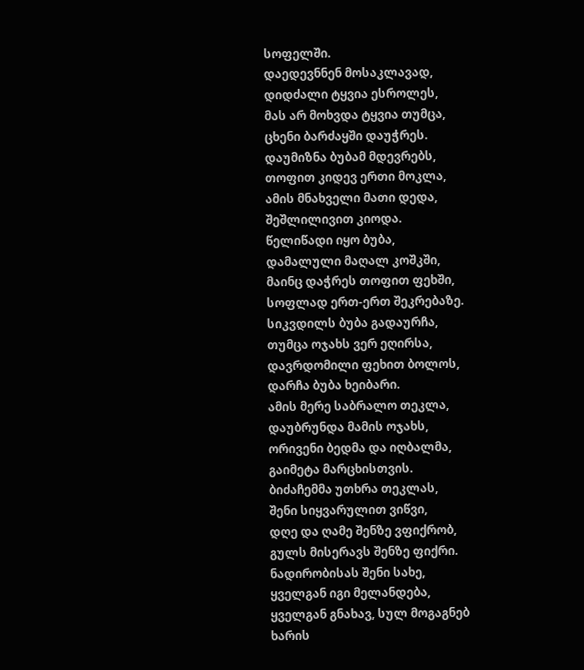სოფელში.
დაედევნნენ მოსაკლავად,
დიდძალი ტყვია ესროლეს,
მას არ მოხვდა ტყვია თუმცა,
ცხენი ბარძაყში დაუჭრეს.
დაუმიზნა ბუბამ მდევრებს,
თოფით კიდევ ერთი მოკლა,
ამის მნახველი მათი დედა,
შეშლილივით კიოდა.
წელიწადი იყო ბუბა,
დამალული მაღალ კოშკში,
მაინც დაჭრეს თოფით ფეხში,
სოფლად ერთ-ერთ შეკრებაზე.
სიკვდილს ბუბა გადაურჩა,
თუმცა ოჯახს ვერ ეღირსა,
დავრდომილი ფეხით ბოლოს,
დარჩა ბუბა ხეიბარი.
ამის მერე საბრალო თეკლა,
დაუბრუნდა მამის ოჯახს,
ორივენი ბედმა და იღბალმა,
გაიმეტა მარცხისთვის.
ბიძაჩემმა უთხრა თეკლას,
შენი სიყვარულით ვიწვი,
დღე და ღამე შენზე ვფიქრობ,
გულს მისერავს შენზე ფიქრი.
ნადირობისას შენი სახე,
ყველგან იგი მელანდება,
ყველგან გნახავ, სულ მოგაგნებ
ხარის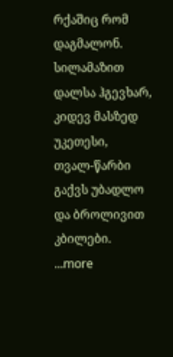რქაშიც რომ დაგმალონ.
სილამაზით დალსა ჰგევხარ,
კიდევ მასზედ უკეთესი,
თვალ-წარბი გაქვს უბადლო და ბროლივით კბილები.
...more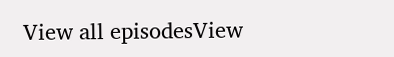View all episodesView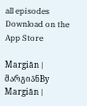all episodes
Download on the App Store

Margiān | მარგია̄ნBy Margiān |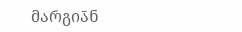მარგია̄ნ